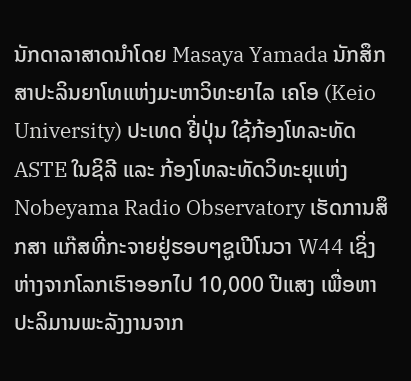ນັກດາລາສາດນຳໂດຍ Masaya Yamada ນັກສຶກສາປະລິນຍາໂທແຫ່ງມະຫາວິທະຍາໄລ ເຄໂອ (Keio University) ປະເທດ ຢີ່ປຸ່ນ ໃຊ້ກ້ອງໂທລະທັດ ASTE ໃນຊິລີ ແລະ ກ້ອງໂທລະທັດວິທະຍຸແຫ່ງ Nobeyama Radio Observatory ເຮັດການສຶກສາ ແກ໊ສທີ່ກະຈາຍຢູ່ຮອບໆຊູເປີໂນວາ W44 ເຊິ່ງຫ່າງຈາກໂລກເຮົາອອກໄປ 10,000 ປີແສງ ເພື່ອຫາປະລິມານພະລັງງານຈາກ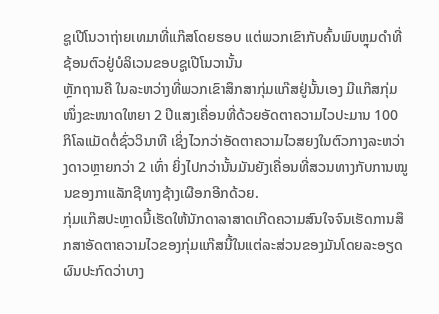ຊູເປີໂນວາຖ່າຍເທມາທີ່ແກ໊ສໂດຍຮອບ ແຕ່ພວກເຂົາກັບຄົ້ນພົບຫຼຸມດຳທີ່ຊ້ອນຕົວຢູ່ບໍລິເວນຂອບຊູເປີໂນວານັ້ນ
ຫຼັກຖານຄື ໃນລະຫວ່າງທີ່ພວກເຂົາສຶກສາກຸ່ມແກ໊ສຢູ່ນັ້ນເອງ ມີແກ໊ສກຸ່ມໜຶ່ງຂະໜາດໃຫຍາ 2 ປີແສງເຄື່ອນທີ່ດ້ວຍອັດຕາຄວາມໄວປະມານ 100 ກິໂລແມັດຕໍ່ຊົ່ວວິນາທີ ເຊິ່ງໄວກວ່າອັດຕາຄວາມໄວສຍງໃນຕົວກາງລະຫວ່າງດາວຫຼາຍກວ່າ 2 ເທົ່າ ຍິ່ງໄປກວ່ານັ້ນມັນຍັງເຄື່ອນທີ່ສວນທາງກັບການໝູນຂອງກາແລັກຊີທາງຊ້າງເຜືອກອີກດ້ວຍ.
ກຸ່ມແກ໊ສປະຫຼາດນີ້ເຮັດໃຫ້ນັກດາລາສາດເກີດຄວາມສົນໃຈຈົນເຮັດການສຶກສາອັດຕາຄວາມໄວຂອງກຸ່ມແກ໊ສນີ້ໃນແຕ່ລະສ່ວນຂອງມັນໂດຍລະອຽດ ຜົນປະກົດວ່າບາງ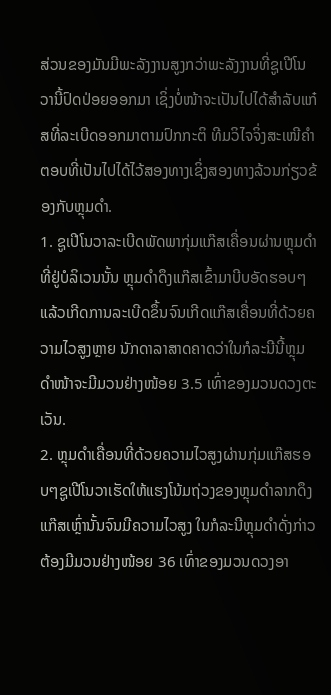ສ່ວນຂອງມັນມີພະລັງງານສູງກວ່າພະລັງງານທີ່ຊູເປີໂນວານີ້ປົດປ່ອຍອອກມາ ເຊິ່ງບໍ່ໜ້າຈະເປັນໄປໄດ້ສຳລັບແກ໋ສທີ່ລະເບີດອອກມາຕາມປົກກະຕິ ທີມວິໄຈຈິ່ງສະເໜີຄຳຕອບທີ່ເປັນໄປໄດ້ໄວ້ສອງທາງເຊິ່ງສອງທາງລ້ວນກ່ຽວຂ້ອງກັບຫຼຸມດຳ.
1. ຊູເປີໂນວາລະເບີດພັດພາກຸ່ມແກ໊ສເຄື່ອນຜ່ານຫຼຸມດຳທີ່ຢູ່ບໍລິເວນນັ້ນ ຫຼຸມດຳດຶງແກ໊ສເຂົ້າມາບີບອັດຮອບໆແລ້ວເກີດການລະເບີດຂຶ້ນຈົນເກີດແກ໊ສເຄື່ອນທີ່ດ້ວຍຄວາມໄວສູງຫຼາຍ ນັກດາລາສາດຄາດວ່າໃນກໍລະນີນີ້ຫຼຸມດຳໜ້າຈະມີມວນຢ່າງໜ້ອຍ 3.5 ເທົ່າຂອງມວນດວງຕະເວັນ.
2. ຫຼຸມດຳເຄື່ອນທີ່ດ້ວຍຄວາມໄວສູງຜ່ານກຸ່ມແກ໊ສຮອບໆຊູເປີໂນວາເຮັດໃຫ້ແຮງໂນ້ມຖ່ວງຂອງຫຼຸມດຳລາກດຶງແກ໊ສເຫຼົ່ານັ້ນຈົນມີຄວາມໄວສູງ ໃນກໍລະນີຫຼຸມດຳດັ່ງກ່າວຕ້ອງມີມວນຢ່າງໜ້ອຍ 36 ເທົ່າຂອງມວນດວງອາ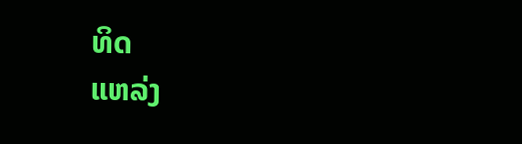ທິດ
ແຫລ່ງ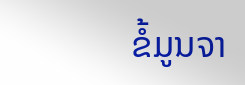ຂໍ້ມູນຈາ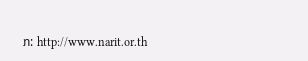ກ: http://www.narit.or.th